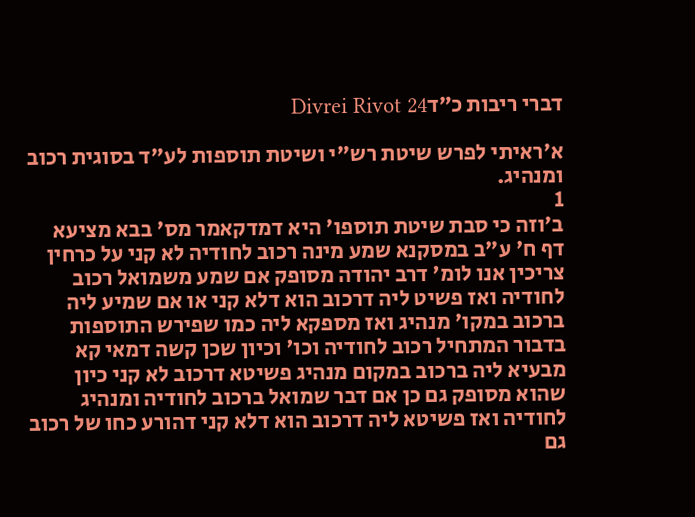דברי ריבות כ״דDivrei Rivot 24

א׳ראיתי לפרש שיטת רש"י ושיטת תוספות לע"ד בסוגית רכוב ומנהיג.
1
ב׳וזה כי סבת שיטת תוספו' היא דמדקאמר מס' בבא מציעא דף ח' ע"ב במסקנא שמע מינה רכוב לחודיה לא קני על כרחין צריכין אנו לומ' דרב יהודה מסופק אם שמע משמואל רכוב לחודיה ואז פשיט ליה דרכוב הוא דלא קני או אם שמיע ליה ברכוב במקו' מנהיג ואז מספקא ליה כמו שפירש התוספות בדבור המתחיל רכוב לחודיה וכו' וכיון שכן קשה דמאי קא מבעיא ליה ברכוב במקום מנהיג פשיטא דרכוב לא קני כיון שהוא מסופק גם כן אם דבר שמואל ברכוב לחודיה ומנהיג לחודיה ואז פשיטא ליה דרכוב הוא דלא קני דהורע כחו של רכוב גם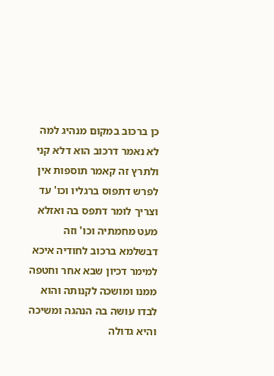כן ברכוב במקום מנהיג למה לא נאמר דרכוב הוא דלא קני ולתרץ זה קאמר תוספות אין לפרש דתפוס ברגליו וכו' עד וצריך לומר דתפס בה ואזלא מעט מחמתיה וכו' וזה דבשלמא ברכוב לחודיה איכא למימר דכיון שבא אחר וחטפה ממנו ומושכה לקנותה והוא לבדו עושה בה הנהגה ומשיכה והיא גדולה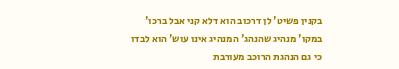בקנין פשיט' לן דרכוב הוא דלא קני אבל ברכו' במקו' מנהיג שהנהג' המנהיג אינו עוש' הוא לבדו כי גם הנהגת הרוכב מעורבת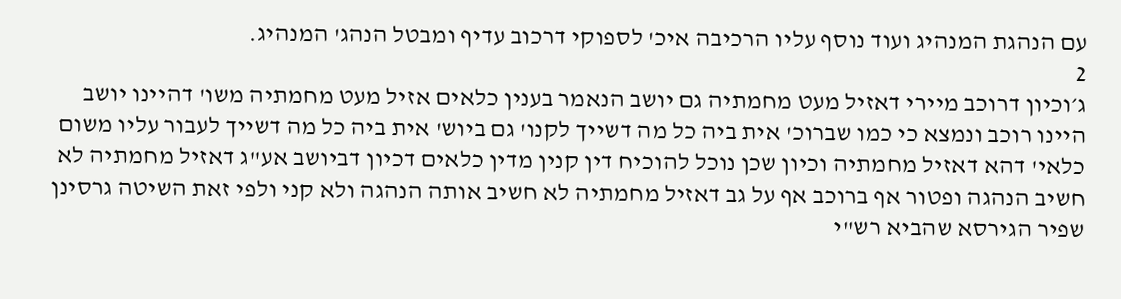עם הנהגת המנהיג ועוד נוסף עליו הרכיבה איכ' לספוקי דרכוב עדיף ומבטל הנהג' המנהיג.
2
ג׳וכיון דרוכב מיירי דאזיל מעט מחמתיה גם יושב הנאמר בענין כלאים אזיל מעט מחמתיה משו' דהיינו יושב היינו רוכב ונמצא כי כמו שברוכ' אית ביה כל מה דשייך לקנו' גם ביוש' אית ביה כל מה דשייך לעבור עליו משום כלאי' דהא דאזיל מחמתיה וכיון שכן נוכל להוכיח דין קנין מדין כלאים דכיון דביושב אע"ג דאזיל מחמתיה לא חשיב הנהגה ופטור אף ברוכב אף על גב דאזיל מחמתיה לא חשיב אותה הנהגה ולא קני ולפי זאת השיטה גרסינן שפיר הגירסא שהביא רש"י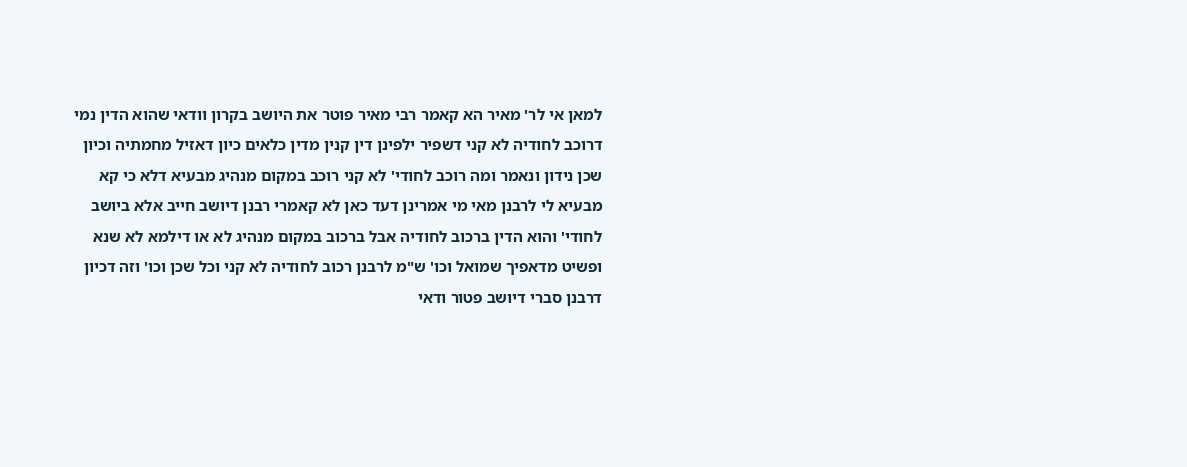למאן אי לר' מאיר הא קאמר רבי מאיר פוטר את היושב בקרון וודאי שהוא הדין נמי דרוכב לחודיה לא קני דשפיר ילפינן דין קנין מדין כלאים כיון דאזיל מחמתיה וכיון שכן נידון ונאמר ומה רוכב לחודי' לא קני רוכב במקום מנהיג מבעיא דלא כי קא מבעיא לי לרבנן מאי מי אמרינן דעד כאן לא קאמרי רבנן דיושב חייב אלא ביושב לחודי' והוא הדין ברכוב לחודיה אבל ברכוב במקום מנהיג לא או דילמא לא שנא ופשיט מדאפיך שמואל וכו' ש"מ לרבנן רכוב לחודיה לא קני וכל שכן וכו' וזה דכיון דרבנן סברי דיושב פטור ודאי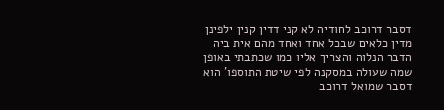דסבר דרוכב לחודיה לא קני דדין קנין ילפינן מדין כלאים שבכל אחד ואחד מהם אית ביה הדבר הנלוה והצריך אליו כמו שכתבתי באופן שמה שעולה במסקנה לפי שיטת התוספו' הוא דסבר שמואל דרוכב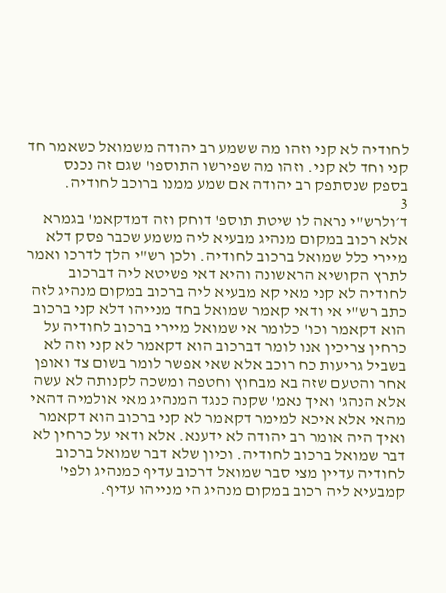לחודיה לא קני וזהו מה ששמע רב יהודה משמואל כשאמר חד קני וחד לא קני. וזהו מה שפירשו התוספו' שגם זה נכנס בספק שנסתפק רב יהודה אם שמע ממנו ברוכב לחודיה.
3
ד׳ולרש"י נראה לו שיטת תוספ' דוחק וזה דמדקאמ' בגמרא אלא רכוב במקום מנהיג מבעיא ליה משמע שכבר פסק דלא מיירי כלל שמואל ברכוב לחודיה. ולכן רש"י הלך לדרכו ואמר לתרץ הקושיא הראשונה והיא דאי פשיטא ליה דברכוב לחודיה לא קני מאי קא מבעיא ליה ברכוב במקום מנהיג לזה כתב רש"י אי ודאי קאמר שמואל בחד מנייהו דלא קני ברכוב הוא דקאמר וכו' כלומר אי שמואל מיירי ברכוב לחודיה על כרחין צריכין אנו לומר דברכוב הוא דקאמר לא קני וזה לא בשביל גריעות כח רוכב אלא שאי אפשר לומר בשום צד ואופן אחר והטעם שזה בא מבחוץ וחטפה ומשכה לקנותה לא עשה אלא הנהג' ואיך נאמ' שקנה כנגד המנהיג מאי אולמיה דהאי מהאי אלא איכא למימר דקאמר לא קני ברכוב הוא דקאמר ואיך היה אומר רב יהודה לא ידענא. אלא ודאי על כרחין לא דבר שמואל ברכוב לחודיה. וכיון שלא דבר שמואל ברכוב לחודיה עדיין מצי סבר שמואל דרכוב עדיף כמנהיג ולפי' קמבעיא ליה רכוב במקום מנהיג הי מנייהו עדיף.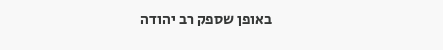באופן שספק רב יהודה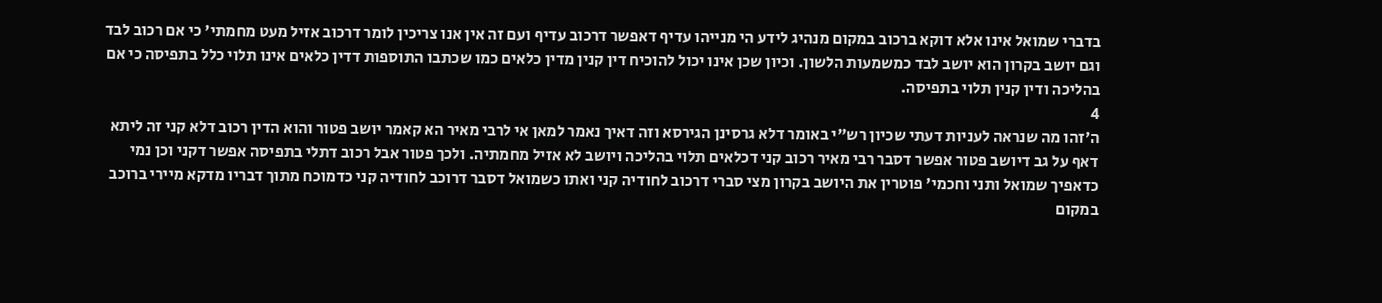בדברי שמואל אינו אלא דוקא ברכוב במקום מנהיג לידע הי מנייהו עדיף דאפשר דרכוב עדיף ועם זה אין אנו צריכין לומר דרכוב אזיל מעט מחמתי' כי אם רכוב לבד וגם יושב בקרון הוא יושב לבד כמשמעות הלשון. וכיון שכן אינו יכול להוכיח דין קנין מדין כלאים כמו שכתבו התוספות דדין כלאים אינו תלוי כלל בתפיסה כי אם בהליכה ודין קנין תלוי בתפיסה.
4
ה׳זהו מה שנראה לעניות דעתי שכיון רש"י באומר דלא גרסינן הגירסא וזה דאיך נאמר למאן אי לרבי מאיר הא קאמר יושב פטור והוא הדין רכוב דלא קני זה ליתא דאף על גב דיושב פטור אפשר דסבר רבי מאיר רכוב קני דכלאים תלוי בהליכה ויושב לא אזיל מחמתיה. ולכך פטור אבל רכוב דתלי בתפיסה אפשר דקני וכן נמי כדאפיך שמואל ותני וחכמי' פוטרין את היושב בקרון מצי סברי דרכוב לחודיה קני ואתו כשמואל דסבר דרוכב לחודיה קני כדמוכח מתוך דבריו מדקא מיירי ברוכב במקום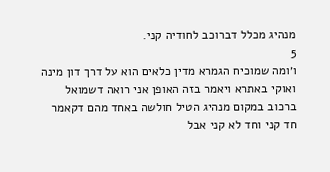מנהיג מכלל דברוכב לחודיה קני.
5
ו׳ומה שמוכיח הגמרא מדין כלאים הוא על דרך דון מינה ואוקי באתרא ויאמר בזה האופן אני רואה דשמואל ברכוב במקום מנהיג הטיל חולשה באחד מהם דקאמר חד קני וחד לא קני אבל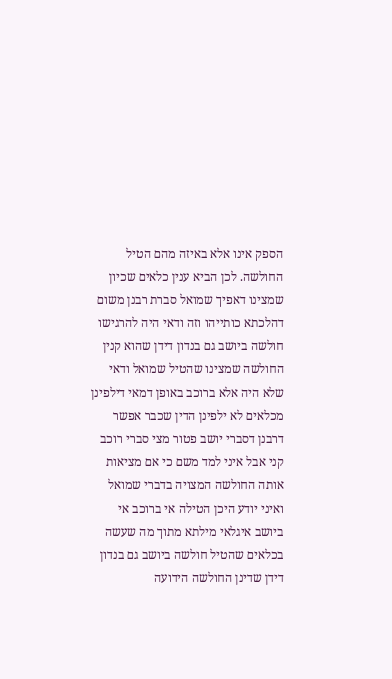הספק אינו אלא באיזה מהם הטיל החולשה. לכן הביא ענין כלאים שכיון שמצינו דאפיך שמואל סברת רבנן משום דהלכתא כותייהו וזה ודאי היה להרגישו חולשה ביושב גם בנדון דידן שהוא קנין החולשה שמצינו שהטיל שמואל ודאי שלא היה אלא ברוכב באופן דמאי דילפינן מכלאים לא ילפינן הדין שכבר אפשר דרבנן דסברי יושב פטור מצי סברי רוכב קני אבל איני למד משם כי אם מציאות אותה החולשה המצויה בדברי שמואל ואיני יודע היכן הטילה אי ברוכב אי ביושב איגלאי מילתא מתוך מה שעשה בכלאים שהטיל חולשה ביושב גם בנדון דידן שדינן החולשה הידועה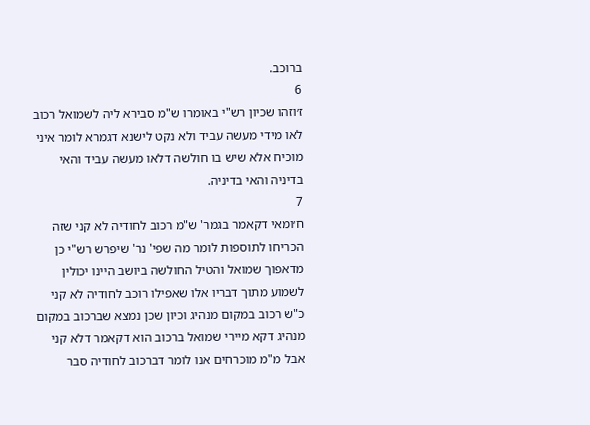ברוכב.
6
ז׳וזהו שכיון רש"י באומרו ש"מ סבירא ליה לשמואל רכוב לאו מידי מעשה עביד ולא נקט לישנא דגמרא לומר איני מוכיח אלא שיש בו חולשה דלאו מעשה עביד והאי בדיניה והאי בדיניה.
7
ח׳ומאי דקאמר בגמר' ש"מ רכוב לחודיה לא קני שזה הכריחו לתוספות לומר מה שפי' נר' שיפרש רש"י כן מדאפוך שמואל והטיל החולשה ביושב היינו יכולין לשמוע מתוך דבריו אלו שאפילו רוכב לחודיה לא קני כ"ש רכוב במקום מנהיג וכיון שכן נמצא שברכוב במקום מנהיג דקא מיירי שמואל ברכוב הוא דקאמר דלא קני אבל מ"מ מוכרחים אנו לומר דברכוב לחודיה סבר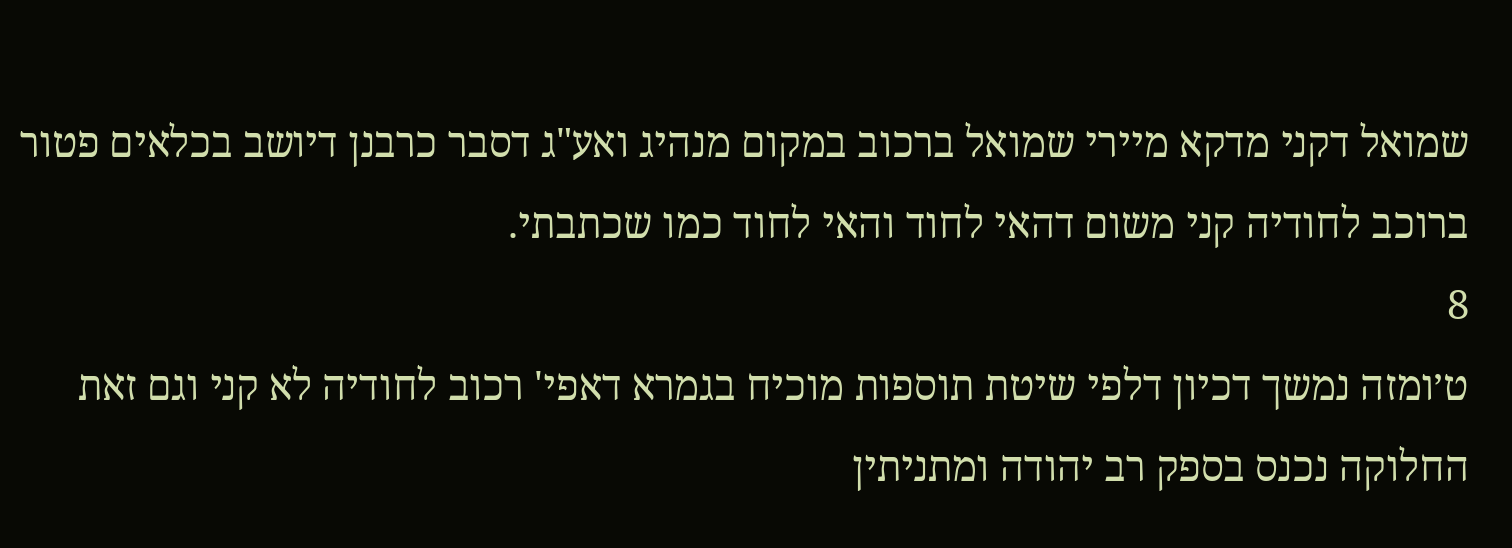שמואל דקני מדקא מיירי שמואל ברכוב במקום מנהיג ואע"ג דסבר כרבנן דיושב בכלאים פטור ברוכב לחודיה קני משום דהאי לחוד והאי לחוד כמו שכתבתי.
8
ט׳ומזה נמשך דכיון דלפי שיטת תוספות מוכיח בגמרא דאפי' רכוב לחודיה לא קני וגם זאת החלוקה נכנס בספק רב יהודה ומתניתין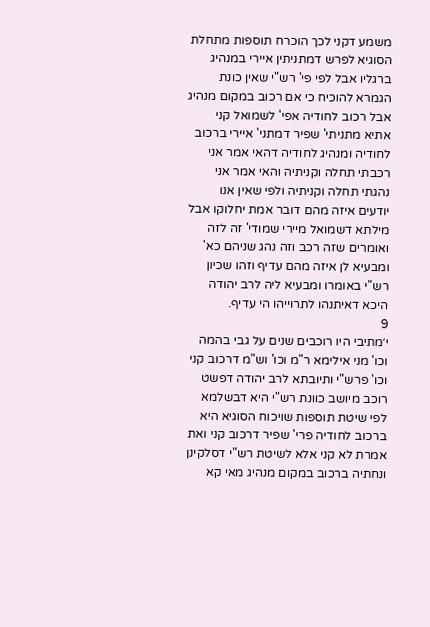משמע דקני לכך הוכרח תוספות מתחלת הסוגיא לפרש דמתניתין איירי במנהיג ברגליו אבל לפי פי' רש"י שאין כונת הגמרא להוכיח כי אם רכוב במקום מנהיג אבל רכוב לחודיה אפי' לשמואל קני אתיא מתניתי' שפיר דמתני' איירי ברכוב לחודיה ומנהיג לחודיה דהאי אמר אני רכבתי תחלה וקניתיה והאי אמר אני נהגתי תחלה וקניתיה ולפי שאין אנו יודעים איזה מהם דובר אמת יחלוקו אבל מילתא דשמואל מיירי שמודי' זה לזה ואומרים שזה רכב וזה נהג שניהם כא' ומבעיא לן איזה מהם עדיף וזהו שכיון רש"י באומרו ומבעיא ליה לרב יהודה היכא דאיתנהו לתרוייהו הי עדיף.
9
י׳מתיבי היו רוכבים שנים על גבי בהמה וכו' מני אילימא ר"מ וכו' וש"מ דרכוב קני וכו' פרש"י ותיובתא לרב יהודה דפשט רוכב מיושב כוונת רש"י היא דבשלמא לפי שיטת תוספות שויכוח הסוגיא היא ברכוב לחודיה פרי' שפיר דרכוב קני ואת אמרת לא קני אלא לשיטת רש"י דסלקינן ונחתיה ברכוב במקום מנהיג מאי קא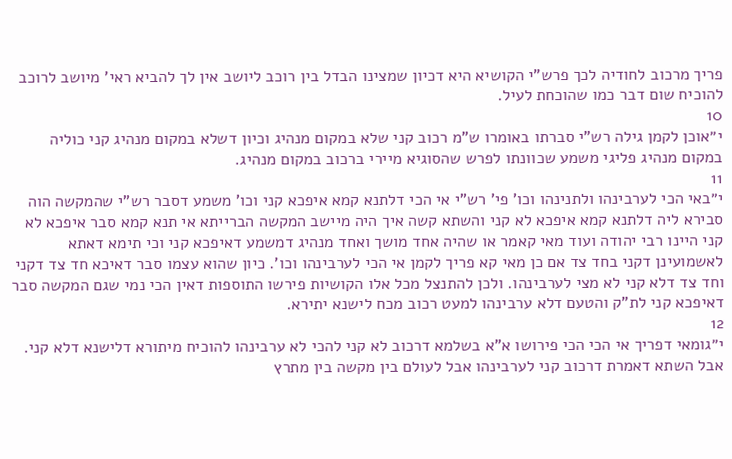פריך מרכוב לחודיה לכך פרש"י הקושיא היא דכיון שמצינו הבדל בין רוכב ליושב אין לך להביא ראי' מיושב לרוכב להוכיח שום דבר כמו שהוכחת לעיל.
10
י״אוכן לקמן גילה רש"י סברתו באומרו ש"מ רכוב קני שלא במקום מנהיג וכיון דשלא במקום מנהיג קני כוליה במקום מנהיג פליגי משמע שכוונתו לפרש שהסוגיא מיירי ברכוב במקום מנהיג.
11
י״באי הכי לערבינהו ולתנינהו וכו' פי' רש"י אי הכי דלתנא קמא איפכא קני וכו' משמע דסבר רש"י שהמקשה הוה סבירא ליה דלתנא קמא איפכא לא קני והשתא קשה איך היה מיישב המקשה הברייתא אי תנא קמא סבר איפכא לא קני היינו רבי יהודה ועוד מאי קאמר או שהיה אחד מושך ואחד מנהיג דמשמע דאיפכא קני וכי תימא דאתא לאשמועינן דקני בחד צד אם כן מאי קא פריך לקמן אי הכי לערבינהו וכו'. כיון שהוא עצמו סבר דאיכא חד צד דקני וחד צד דלא קני לא מצי לערבינהו. ולכן להתנצל מכל אלו הקושיות פירשו התוספות דאין הכי נמי שגם המקשה סבר דאיפכא קני לת"ק והטעם דלא ערבינהו למעט רכוב מכח לישנא יתירא.
12
י״גומאי דפריך אי הכי הכי פירושו א"א בשלמא דרכוב לא קני להכי לא ערבינהו להוכיח מיתורא דלישנא דלא קני. אבל השתא דאמרת דרכוב קני לערבינהו אבל לעולם בין מקשה בין מתרץ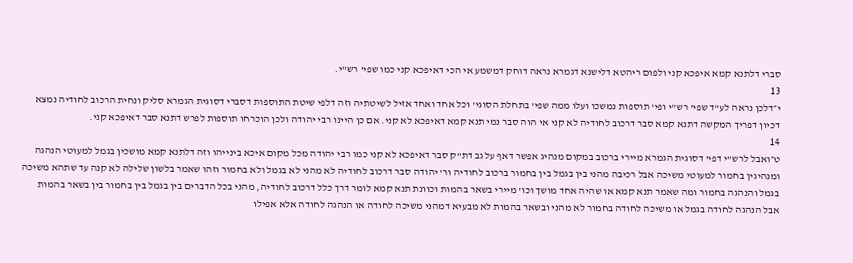סברי דלתנא קמא איפכא קני ולפום ריהטא דלישנא דגמרא נראה דוחק דמשמע אי הכי דאיפכא קני כמו שפי' רש"י.
13
י״דלכן נראה לע"ד שפי' רש"י ופי' תוספות נמשכו ועלו ממה שפי' בתחלת הסוגי' וכל אחד ואחד אזיל לשיטתיה וזה דלפי שיטת התוספות דסברי דסוגית הגמרא סליק ונחית הרכוב לחודיה נמצא דכיון דפריך המקשה דתנא קמא סבר דרכוב לחודיה לא קני אי הוה סבר נמי תנא קמא דאיפכא לא קני. אם כן היינו רבי יהודה ולכן הוכרחו תוספות לפרש דתנא סבר דאיפכא קני.
14
ט״ואבל לרש"י דפי' דסוגית הגמרא מיירי ברכוב במקום מנהיג אפשר דאף על גב דת"ק סבר דאיפכא לא קני כמו רבי יהודה מכל מקום איכא בינייהו וזה דלתנא קמא מושכין בגמל למעוטי הנהגה ומנהיגין בחמור למעוטי משיכה אבל רכיבה מהני בין בגמל בין בחמור ברכוב לחודיה ור' יהודה סבר דרכוב לחודיה לא מהני לא בגמל ולא בחמור וזהו שאמר בלשון שלילה לא קנה עד שתהא משיכה בגמל והנהגה בחמור ומה שאמר תנא קמא או שהיה אחד מושך וכו' מיירי בשאר בהמות וכוונת תנא קמא לומר דרך כלל דרכוב לחודיה, מהני בכל הדברים בין בגמל בין בחמור בין בשאר בהמות אבל הנהגה לחודה בגמל או משיכה לחודה בחמור לא מהני ובשאר בהמות לא מבעיא דמהני משיכה לחודה או הנהגה לחודה אלא אפילו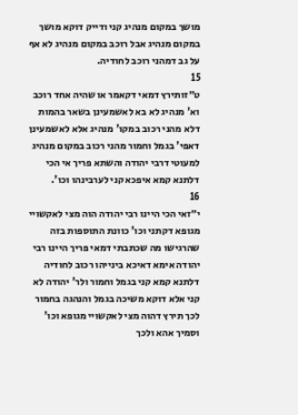מושך במקום מנהיג קני ודייק דוקא מושך במקום מנהיג אבל רוכב במקום מנהיג לא אף על גב דמהני רוכב לחודיה.
15
ט״זותירץ דמאי דקאמר או שהיה אחד רוכב וא' מנהיג לא בא לאשמעינן בשאר בהמות דלא מהני רכוב במקו' מנהיג אלא לאשמעינן דאפי' בגמל וחמור מהני רכוב במקום מנהיג למעוטי דרבי יהודה והשתא פריך אי הכי דלתנא קמא איפכא קני לערבינהו וכו'.
16
י״זאי הכי היינו רבי יהודה הוה מצי לאקשויי מגופא דקתני וכו' כוונת התוספות בזה שהרגישו מה שכתבתי דמאי פריך היינו רבי יהודה אימא דאיכא בינייהו רכוב לחודיה דלתנא קמא קני בגמל וחמור ולר' יהודה לא קני אלא דוקא משיכה בגמל והנהגה בחמור לכך תירץ דהוה מצי לאקשויי מגופא וכו' וסמיך אהא ולכך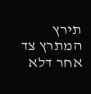תירץ המתרץ צד אחר דלא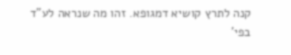קנה לתרץ קושיא דמגופא. זהו מה שנראה לע"ד בפי'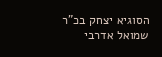הסוגיא יצחק בכ"ר שמואל אדרבי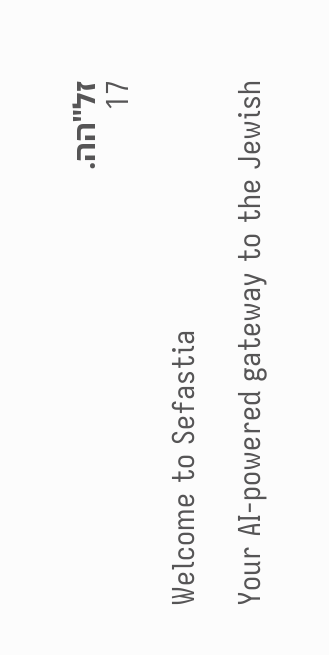זל"הה.
17

Welcome to Sefastia

Your AI-powered gateway to the Jewish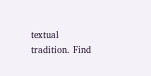textual tradition. Find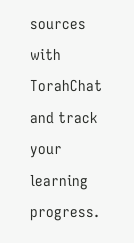sources with TorahChat and track your learning progress.